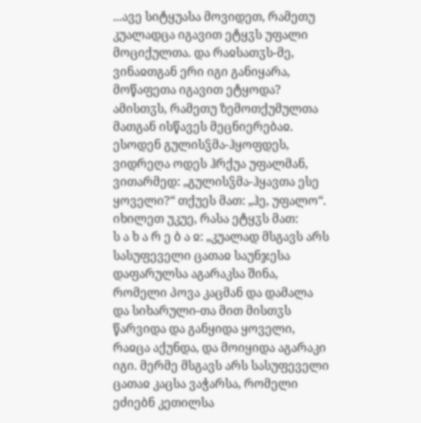...ავე სიტყუასა მოვიდეთ, რამეთუ კუალადცა იგავით ეტყჳს უფალი მოციქულთა. და რაჲსათჳს-მე, ვინაჲთგან ერი იგი განიყარა, მოწაფეთა იგავით ეტყოდა? ამისთჳს, რამეთუ ზემოთქუმულთა მათგან ისწავეს მეცნიერებაჲ. ესოდენ გულისჴმა-ჰყოფდეს, ვიდრეღა ოდეს ჰრქუა უფალმან, ვითარმედ: „გულისჴმა-ჰყავთა ესე ყოველი?“ თქუეს მათ: „ჰე, უფალო“. იხილეთ უკუე, რასა ეტყჳს მათ:
ს ა ხ ა რ ე ბ ა ჲ: „კუალად მსგავს არს სასუფეველი ცათაჲ საუნჯესა დაფარულსა აგარაკსა შინა, რომელი პოვა კაცმან და დამალა და სიხარული-თა მით მისთჳს წარვიდა და განყიდა ყოველი, რაჲცა აქუნდა, და მოიყიდა აგარაკი იგი. მერმე მსგავს არს სასუფეველი ცათაჲ კაცსა ვაჭარსა, რომელი ეძიებნ კეთილსა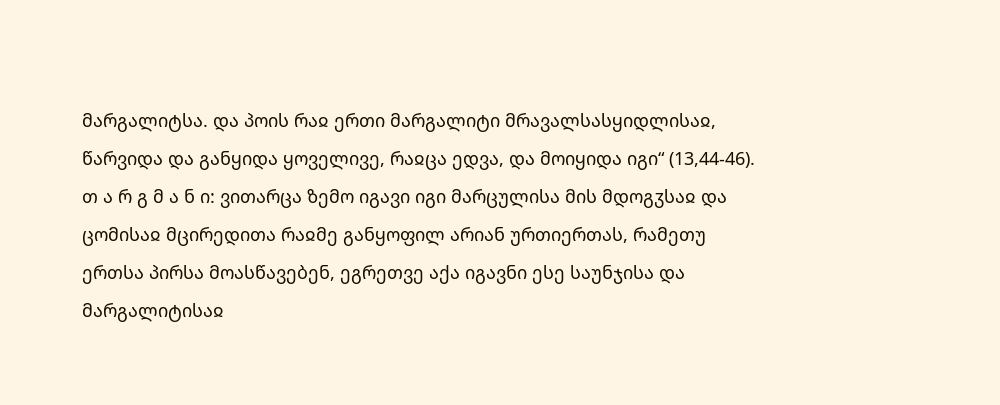მარგალიტსა. და პოის რაჲ ერთი მარგალიტი მრავალსასყიდლისაჲ, წარვიდა და განყიდა ყოველივე, რაჲცა ედვა, და მოიყიდა იგი“ (13,44-46).
თ ა რ გ მ ა ნ ი: ვითარცა ზემო იგავი იგი მარცულისა მის მდოგჳსაჲ და ცომისაჲ მცირედითა რაჲმე განყოფილ არიან ურთიერთას, რამეთუ ერთსა პირსა მოასწავებენ, ეგრეთვე აქა იგავნი ესე საუნჯისა და მარგალიტისაჲ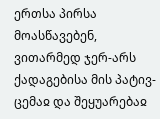ერთსა პირსა მოასწავებენ, ვითარმედ ჯერ-არს ქადაგებისა მის პატივ-ცემაჲ და შეყუარებაჲ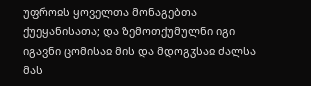უფროჲს ყოველთა მონაგებთა ქუეყანისათა; და ზემოთქუმულნი იგი იგავნი ცომისაჲ მის და მდოგჳსაჲ ძალსა მას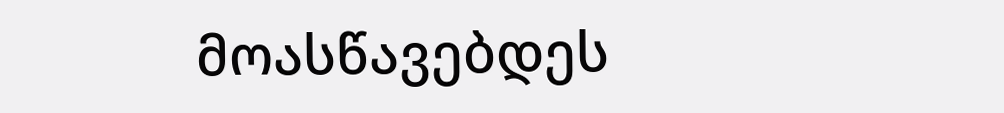მოასწავებდეს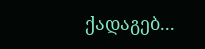ქადაგებ...